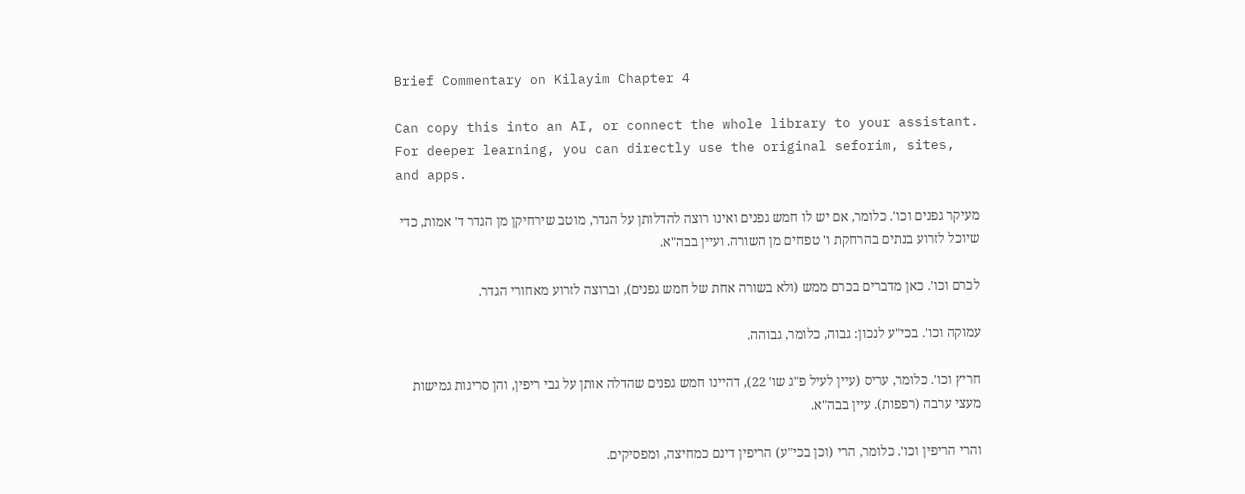Brief Commentary on Kilayim Chapter 4

Can copy this into an AI, or connect the whole library to your assistant. For deeper learning, you can directly use the original seforim, sites, and apps.

מעיקר גפנים וכו'. כלומר, אם יש לו חמש גפנים ואינו רוצה להדלותן על הגדר, מוטב שירחיקן מן הגדר ד' אמות, כדי שיוכל לזרוע בנתים בהרחקת ו' טפחים מן השורה. ועיין בבה"א.

לכרם וכו'. כאן מדברים בכרם ממש (ולא בשורה אחת של חמש גפנים), וברוצה לזרוע מאחורי הגדר.

עמוקה וכו'. בכי"ע לנכון: גבוה, כלומר, גבוהה.

חריץ וכו'. כלומר, עריס (עיין לעיל פ"ג שו' 22), דהיינו חמש גפנים שהדלה אותן על גבי ריפין, והן סריגות גמישות מעצי ערבה (רפפות). עיין בבה"א.

והרי הריפין וכו'. כלומר, הרי (וכן בכי"ע) הריפין דינם כמחיצה, ומפסיקים.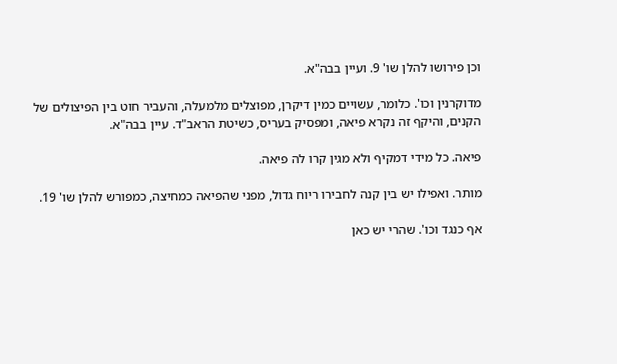וכן פירושו להלן שו' 9. ועיין בבה"א.

מדוקרנין וכו'. כלומר, עשויים כמין דיקרן, מפוצלים מלמעלה, והעביר חוט בין הפיצולים של הקנים, והיקף זה נקרא פיאה, ומפסיק בעריס, כשיטת הראב"ד. עיין בבה"א.

פיאה. כל מידי דמקיף ולא מגין קרו לה פיאה.

מותר. ואפילו יש בין קנה לחבירו ריוח גדול, מפני שהפיאה כמחיצה, כמפורש להלן שו' 19.

אף כנגד וכו'. שהרי יש כאן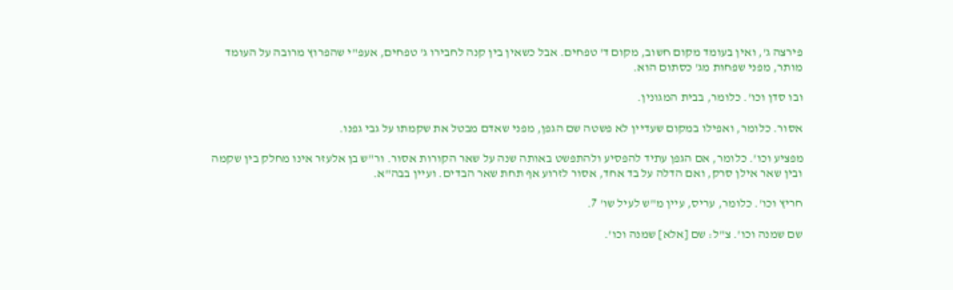פירצה ג', ואין בעומד מקום חשוב, מקום ד' טפחים. אבל כשאין בין קנה לחבירו ג' טפחים, אעפ"י שהפרוץ מרובה על העומד מותר, מפני שפחות מג' כסתום הוא.

ובו סדן וכו'. כלומר, בבית המגונין.

אסור. כלומר, ואפילו במקום שעדיין לא פשטה שם הגפן, מפני שאדם מבטל את שקמתו על גבי גפנו.

מפציע וכו'. כלומר, אם הגפן עתיד להפסיע ולהתפשט באותה שנה על שאר הקורות אסור. ור"ש בן אלעזר אינו מחלק בין שקמה ובין שאר אילן סרק, ואם הדלה על בד אחד, אסור לזרוע אף תחת שאר הבדים. ועיין בבה"א.

חריץ וכו'. כלומר, עריס, עיין מ"ש לעיל שו' 7.

שם שמנה וכו'. צ"ל: שם [אלא] שמנה וכו'.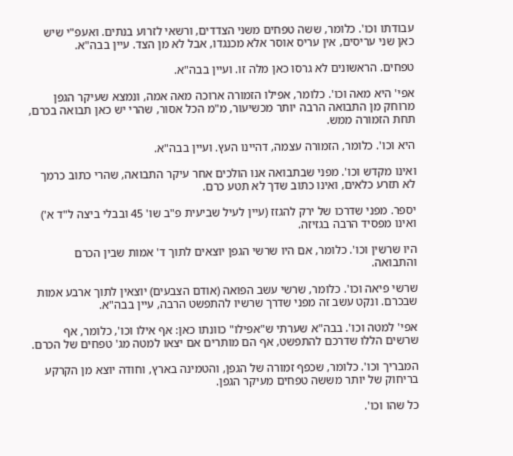עבודתו וכו'. כלומר, ששה טפחים משני הצדדים, ורשאי לזרוע בנתים. ואעפ"י שיש כאן שני עריסים, אין עריס אוסר אלא מכנגדו, אבל לא מן הצד. עיין בבה"א.

טפחים. הראשונים לא גרסו כאן מלה זו. ועיין בבה"א.

אפי' היא מאה וכו'. כלומר, אפילו הזמורה ארוכה מאה אמה, ונמצא שעיקר הגפן מרוחק מן התבואה הרבה יותר מכשיעור, מ"מ הכל אסור, שהרי יש כאן תבואה בכרם, תחת הזמורה ממש.

היא וכו'. כלומר, הזמורה עצמה, דהיינו העץ. ועיין בבה"א.

ואינו מקדש וכו'. מפני שבתבואה אנו הולכים אחר עיקר התבואה, שהרי כתוב כרמך לא תזרע כלאים, ואינו כתוב שדך לא תטע כרם.

יספר. מפני שדרכו של ירק להגזז (עיין לעיל שביעית פ"ב שו' 45 ובבלי ביצה ל"ד א') ואינו מפסיד הרבה בגזיזה.

היו שרשין וכו'. כלומר, אם היו שרשי הגפן יוצאים לתוך ד' אמות שבין הכרם והתבואה.

שרשי פיאה וכו'. כלומר, שרשי עשב הפואה (אודם הצבעים) יוצאין לתוך ארבע אמות שבכרם. ונקט עשב זה מפני שדרך שרשיו להתפשט הרבה, עיין בבה"א.

אפי' למטה וכו'. בבה"א שערתי ש"אפילו" כוונתו כאן: אף אילו וכו', כלומר, אף שרשים הללו שדרכם להתפשט, אף הם מותרים אם יצאו למטה מג' טפחים של הכרם.

המבריך וכו'. כלומר, שכפף זמורה של הגפן, והטמינה בארץ, וחודה יוצא מן הקרקע בריחוק של יותר מששה טפחים מעיקר הגפן.

כל שהו וכו'.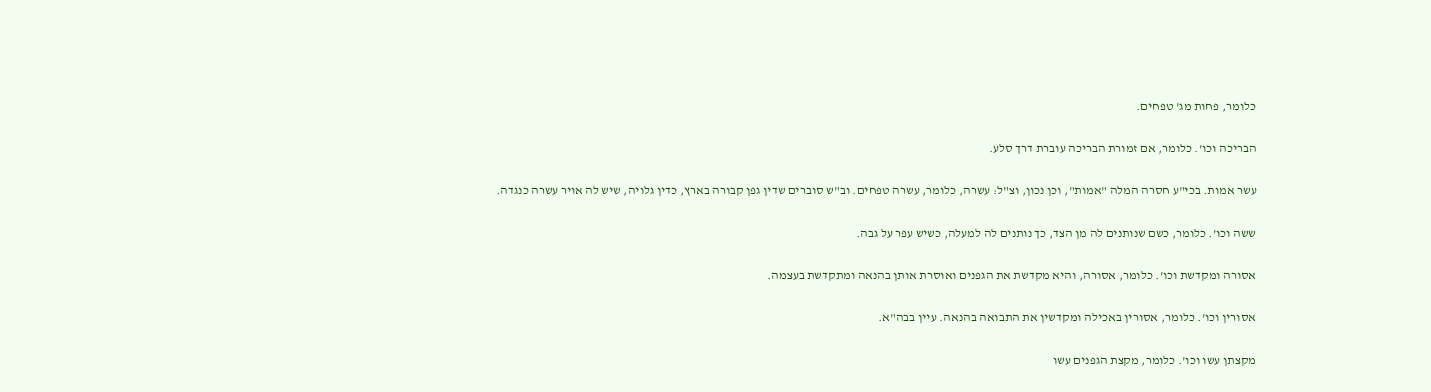כלומר, פחות מג' טפחים.

הבריכה וכו'. כלומר, אם זמורת הבריכה עוברת דרך סלע.

עשר אמות. בכי"ע חסרה המלה "אמות", וכן נכון, וצ"ל: עשרה, כלומר, עשרה טפחים. וב"ש סוברים שדין גפן קבורה בארץ, כדין גלויה, שיש לה אויר עשרה כנגדה.

ששה וכו'. כלומר, כשם שנותנים לה מן הצד, כך נותנים לה למעלה, כשיש עפר על גבה.

אסורה ומקדשת וכו'. כלומר, אסורה, והיא מקדשת את הגפנים ואוסרת אותן בהנאה ומתקדשת בעצמה.

אסורין וכו'. כלומר, אסורין באכילה ומקדשין את התבואה בהנאה. עיין בבה"א.

מקצתן עשו וכו'. כלומר, מקצת הגפנים עשו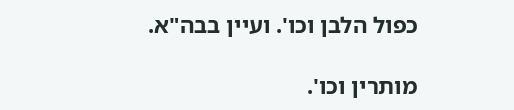כפול הלבן וכו'. ועיין בבה"א.

מותרין וכו'.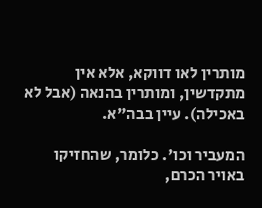מותרין לאו דווקא, אלא אין מתקדשין, ומותרין בהנאה (אבל לא באכילה). עיין בבה"א.

המעביר וכו'. כלומר, שהחזיקו באויר הכרם,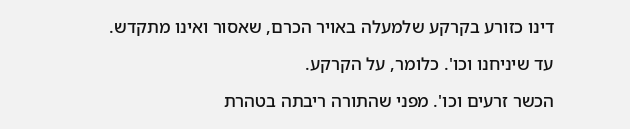דינו כזורע בקרקע שלמעלה באויר הכרם, שאסור ואינו מתקדש.

עד שיניחנו וכו'. כלומר, על הקרקע.

הכשר זרעים וכו'. מפני שהתורה ריבתה בטהרת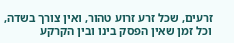זרעים, שכל זרע זרוע טהור, ואין צורך בשדה, וכל זמן שאין הפסק בינו ובין הקרקע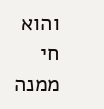והוא חי ממנה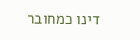דינו כמחובר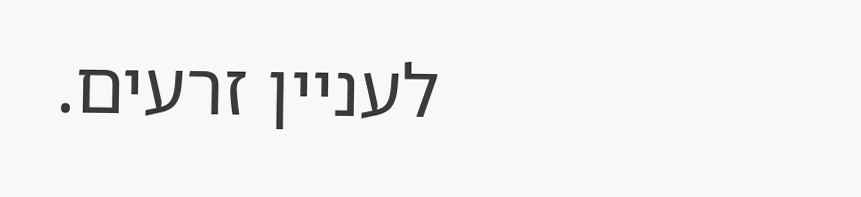לעניין זרעים.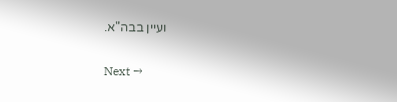ועיין בבה"א.

Next →